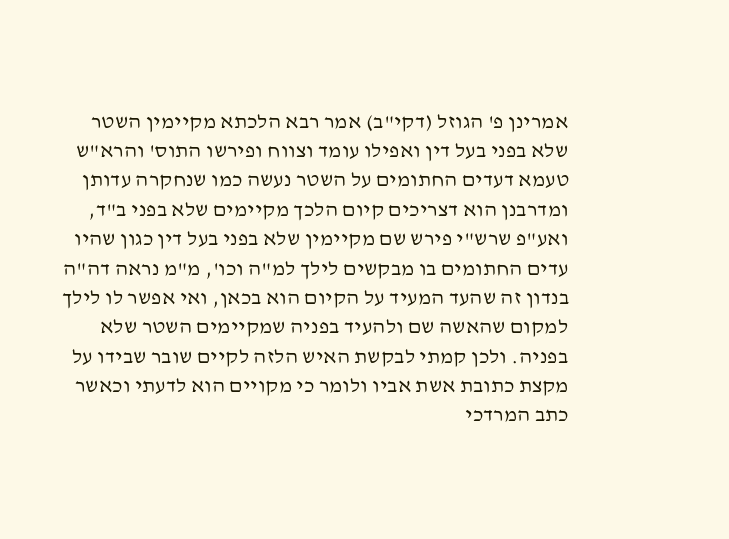אמרינן פ' הגוזל (דקי"ב) אמר רבא הלכתא מקיימין השטר שלא בפני בעל דין ואפילו עומד וצווח ופירשו התוס' והרא"ש טעמא דעדים החתומים על השטר נעשה כמו שנחקרה עדותן ומדרבנן הוא דצריכים קיום הלכך מקיימים שלא בפני ב"ד, ואע"פ שרש"י פירש שם מקיימין שלא בפני בעל דין כגון שהיו עדים החתומים בו מבקשים לילך למ"ה וכו', מ"מ נראה דה"ה בנדון זה שהעד המעיד על הקיום הוא בכאן, ואי אפשר לו לילך למקום שהאשה שם ולהעיד בפניה שמקיימים השטר שלא בפניה. ולכן קמתי לבקשת האיש הלזה לקיים שובר שבידו על מקצת כתובת אשת אביו ולומר כי מקויים הוא לדעתי וכאשר כתב המרדכי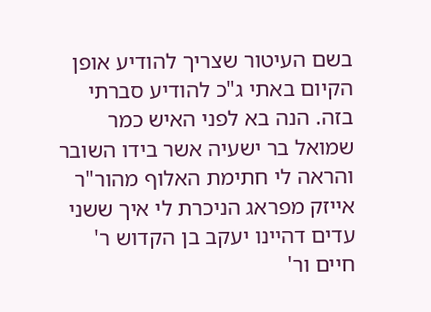בשם העיטור שצריך להודיע אופן הקיום באתי ג"כ להודיע סברתי בזה. הנה בא לפני האיש כמר שמואל בר ישעיה אשר בידו השובר והראה לי חתימת האלוף מהור"ר אייזק מפראג הניכרת לי איך ששני עדים דהיינו יעקב בן הקדוש ר' חיים ור'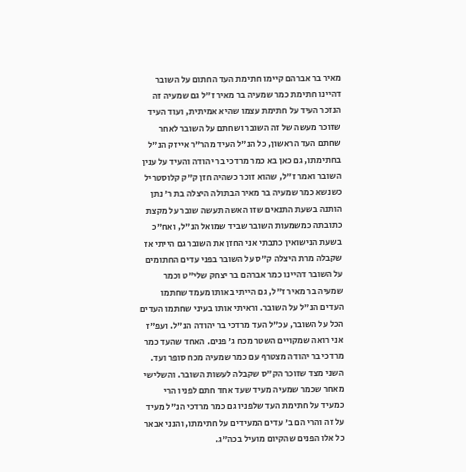מאיר בר אברהם קיימו חתימת העד החתום על השובר דהיינו חתימת כמר שמעיה בר מאיר ז"ל גם שמעיה זה הנזכר העיד על חתימת עצמו שהיא אמיתית, ועוד העיד שזוכר מעשה של זה השובר ושחתם על השובר לאחר שחתם העד הראשון, כל הנ"ל העיד מהר"ר אייזק הנ"ל בחתימתו, גם כאן בא כמר מרדכי בר יהודה והעיד על ענין השובר ואמר ז"ל, שהוא זוכר כשהיה חזן ק"ק קלוסטריל כשנשא כמר שמעיה בר מאיר הבתולה היצלה בת ר' נתן הותנה בשעת התנאים שזו האשה תעשה שובר על מקצת כתובתה כמשמעות השובר שביד שמואל הנ"ל, ואח"כ בשעת הנישואין כתבתי אני החזן את השובר גם הייתי אז שקבלה מרת היצלה ק"ס על השובר בפני עדים החתומים על השובר דהיינו כמר אברהם בר יצחק שלי"ט וכמר שמעיה בר מאיר ז"ל, גם הייתי באותו מעמד שחתמו העדים הנ"ל על השובר. וראיתי אותו בעיני שחתמו העדים הכל על השובר, עכ"ל העד מרדכי בר יהודה הנ"ל. ועפ"ז אני רואה שמקויים השטר מכח ג' פנים. האחד שהעד כמר מרדכי בר יהודה מצטרף עם כמר שמעיה מכח סופר ועד. השני מצד שזוכר הק"ס שקבלה לעשות השובר. והשלישי מאחר שכמר שמעיה מעיד שעד אחד חתם לפניו הרי כמעיד על חתימת העד שלפניו גם כמר מרדכי הנ"ל מעיד על זה והרי הם ב' עדים המעידים על חתימתו, והנני אבאר כל אלו הפנים שהקיום מועיל בכה"ג.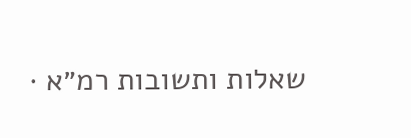שאלות ותשובות רמ״א ·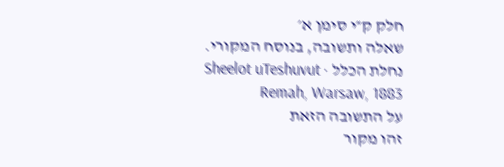חלק ק״י סימן א׳
שאלה ותשובה, בנוסח המקורי.
נחלת הכלל · Sheelot uTeshuvut Remah, Warsaw, 1883
על התשובה הזאת
זהו מקור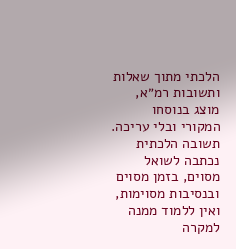הלכתי מתוך שאלות ותשובות רמ״א, מוצג בנוסחו המקורי ובלי עריכה. תשובה הלכתית נכתבה לשואל מסוים, בזמן מסוים ובנסיבות מסוימות, ואין ללמוד ממנה למקרה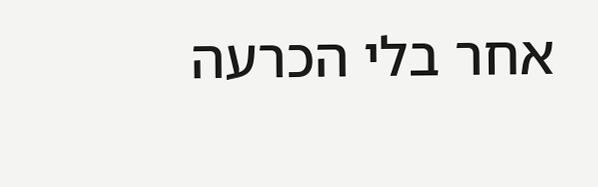אחר בלי הכרעה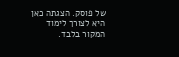של פוסק. הצגתה כאן היא לצורך לימוד המקור בלבד.